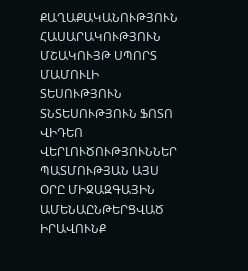ՔԱՂԱՔԱԿԱՆՈՒԹՅՈՒՆ ՀԱՍԱՐԱԿՈՒԹՅՈՒՆ ՄՇԱԿՈՒՅԹ ՍՊՈՐՏ ՄԱՄՈՒԼԻ ՏԵՍՈՒԹՅՈՒՆ ՏՆՏԵՍՈՒԹՅՈՒՆ ՖՈՏՈ ՎԻԴԵՈ ՎԵՐԼՈՒԾՈՒԹՅՈՒՆՆԵՐ ՊԱՏՄՈՒԹՅԱՆ ԱՅՍ ՕՐԸ ՄԻՋԱԶԳԱՅԻՆ ԱՄԵՆԱԸՆԹԵՐՑՎԱԾ ԻՐԱՎՈՒՆՔ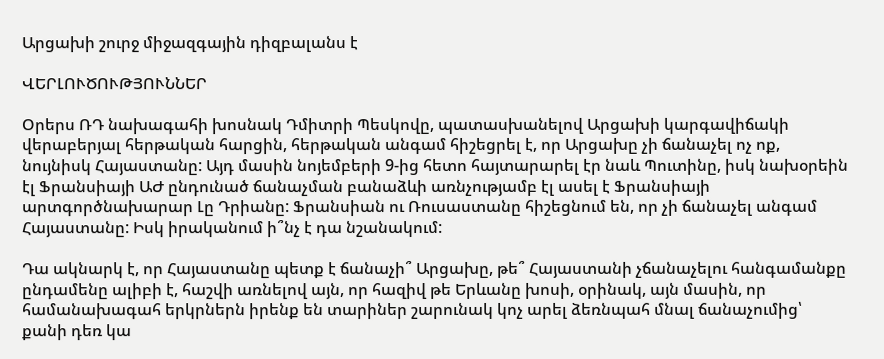Արցախի շուրջ միջազգային դիզբալանս է

ՎԵՐԼՈՒԾՈՒԹՅՈՒՆՆԵՐ

Օրերս ՌԴ նախագահի խոսնակ Դմիտրի Պեսկովը, պատասխանելով Արցախի կարգավիճակի վերաբերյալ հերթական հարցին, հերթական անգամ հիշեցրել է, որ Արցախը չի ճանաչել ոչ ոք, նույնիսկ Հայաստանը: Այդ մասին նոյեմբերի 9-ից հետո հայտարարել էր նաև Պուտինը, իսկ նախօրեին էլ Ֆրանսիայի ԱԺ ընդունած ճանաչման բանաձևի առնչությամբ էլ ասել է Ֆրանսիայի արտգործնախարար Լը Դրիանը: Ֆրանսիան ու Ռուսաստանը հիշեցնում են, որ չի ճանաչել անգամ Հայաստանը: Իսկ իրականում ի՞նչ է դա նշանակում:

Դա ակնարկ է, որ Հայաստանը պետք է ճանաչի՞ Արցախը, թե՞ Հայաստանի չճանաչելու հանգամանքը ընդամենը ալիբի է, հաշվի առնելով այն, որ հազիվ թե Երևանը խոսի, օրինակ, այն մասին, որ համանախագահ երկրներն իրենք են տարիներ շարունակ կոչ արել ձեռնպահ մնալ ճանաչումից՝ քանի դեռ կա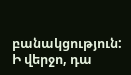բանակցություն: Ի վերջո, դա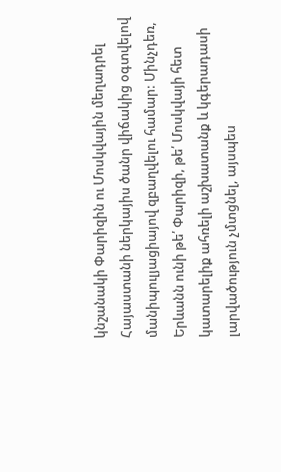կնշանակի Փարիզին ու Մոսկվային մեղադրել Հայաստանի ներկայիս ծանր վիճակից օգտվելով մանիպուլյացիայով զբաղվելու համար: Մինչդեռ, Երևանն ունի թե՛ Փարիզի, թե՛ Մոսկվայի հետ կատարելիք ահռելի աշխատանք և կգերադասի լարվածություն չմտցնել, այսպես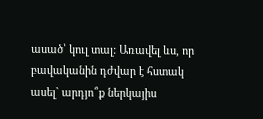ասած՝ կուլ տալ: Առավել ևս, որ բավականին դժվար է հստակ ասել` արդյո՞ք ներկայիս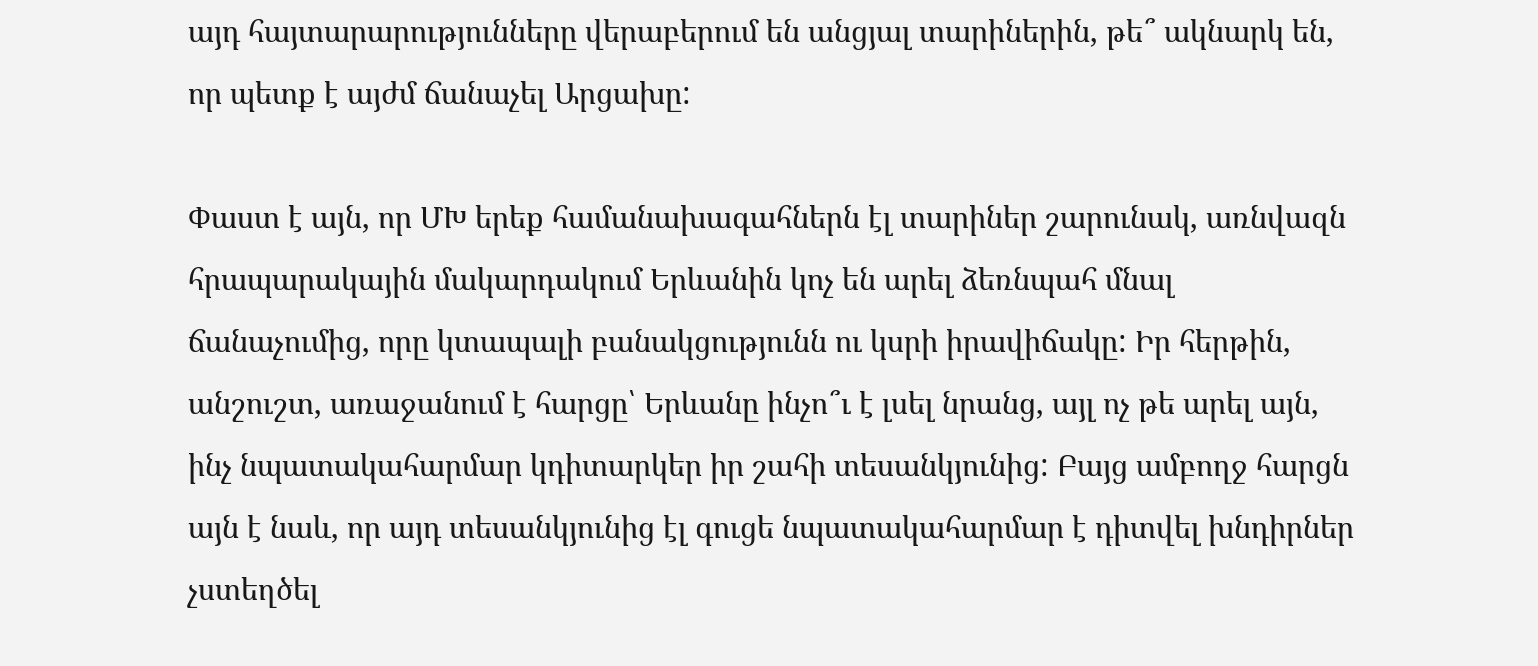այդ հայտարարությունները վերաբերում են անցյալ տարիներին, թե՞ ակնարկ են, որ պետք է այժմ ճանաչել Արցախը:

Փաստ է այն, որ ՄԽ երեք համանախագահներն էլ տարիներ շարունակ, առնվազն հրապարակային մակարդակում Երևանին կոչ են արել ձեռնպահ մնալ ճանաչումից, որը կտապալի բանակցությունն ու կսրի իրավիճակը: Իր հերթին, անշուշտ, առաջանում է հարցը՝ Երևանը ինչո՞ւ է լսել նրանց, այլ ոչ թե արել այն, ինչ նպատակահարմար կդիտարկեր իր շահի տեսանկյունից: Բայց ամբողջ հարցն այն է նաև, որ այդ տեսանկյունից էլ գուցե նպատակահարմար է դիտվել խնդիրներ չստեղծել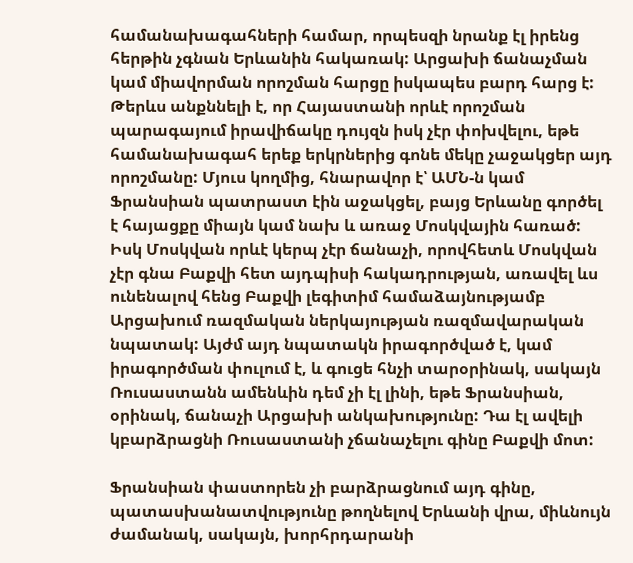համանախագահների համար, որպեսզի նրանք էլ իրենց հերթին չգնան Երևանին հակառակ: Արցախի ճանաչման կամ միավորման որոշման հարցը իսկապես բարդ հարց է: Թերևս անքննելի է, որ Հայաստանի որևէ որոշման պարագայում իրավիճակը դույզն իսկ չէր փոխվելու, եթե համանախագահ երեք երկրներից գոնե մեկը չաջակցեր այդ որոշմանը: Մյուս կողմից, հնարավոր է՝ ԱՄՆ-ն կամ Ֆրանսիան պատրաստ էին աջակցել, բայց Երևանը գործել է հայացքը միայն կամ նախ և առաջ Մոսկվային հառած: Իսկ Մոսկվան որևէ կերպ չէր ճանաչի, որովհետև Մոսկվան չէր գնա Բաքվի հետ այդպիսի հակադրության, առավել ևս ունենալով հենց Բաքվի լեգիտիմ համաձայնությամբ Արցախում ռազմական ներկայության ռազմավարական նպատակ: Այժմ այդ նպատակն իրագործված է, կամ իրագործման փուլում է, և գուցե հնչի տարօրինակ, սակայն Ռուսաստանն ամենևին դեմ չի էլ լինի, եթե Ֆրանսիան, օրինակ, ճանաչի Արցախի անկախությունը: Դա էլ ավելի կբարձրացնի Ռուսաստանի չճանաչելու գինը Բաքվի մոտ:

Ֆրանսիան փաստորեն չի բարձրացնում այդ գինը, պատասխանատվությունը թողնելով Երևանի վրա, միևնույն ժամանակ, սակայն, խորհրդարանի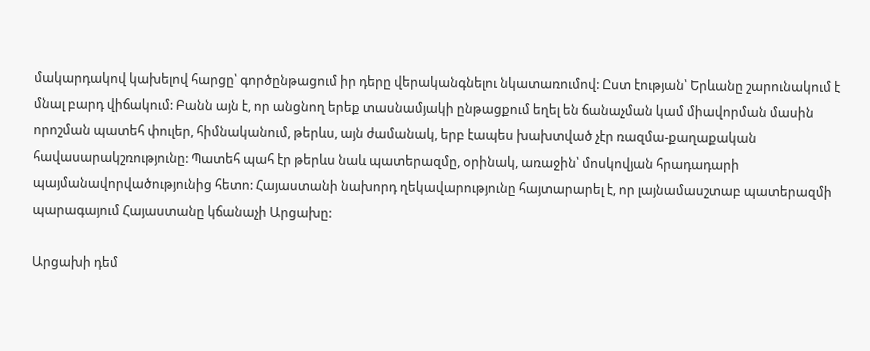մակարդակով կախելով հարցը՝ գործընթացում իր դերը վերականգնելու նկատառումով: Ըստ էության՝ Երևանը շարունակում է մնալ բարդ վիճակում: Բանն այն է, որ անցնող երեք տասնամյակի ընթացքում եղել են ճանաչման կամ միավորման մասին որոշման պատեհ փուլեր, հիմնականում, թերևս, այն ժամանակ, երբ էապես խախտված չէր ռազմա-քաղաքական հավասարակշռությունը: Պատեհ պահ էր թերևս նաև պատերազմը, օրինակ, առաջին՝ մոսկովյան հրադադարի պայմանավորվածությունից հետո: Հայաստանի նախորդ ղեկավարությունը հայտարարել է, որ լայնամասշտաբ պատերազմի պարագայում Հայաստանը կճանաչի Արցախը:

Արցախի դեմ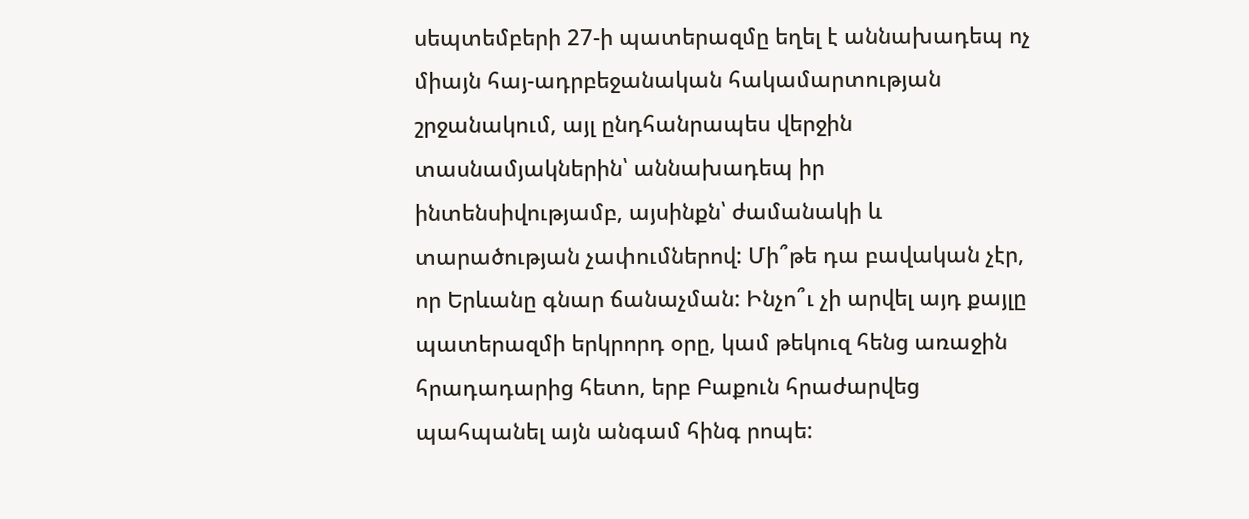սեպտեմբերի 27-ի պատերազմը եղել է աննախադեպ ոչ միայն հայ-ադրբեջանական հակամարտության շրջանակում, այլ ընդհանրապես վերջին տասնամյակներին՝ աննախադեպ իր ինտենսիվությամբ, այսինքն՝ ժամանակի և տարածության չափումներով: Մի՞թե դա բավական չէր, որ Երևանը գնար ճանաչման: Ինչո՞ւ չի արվել այդ քայլը պատերազմի երկրորդ օրը, կամ թեկուզ հենց առաջին հրադադարից հետո, երբ Բաքուն հրաժարվեց պահպանել այն անգամ հինգ րոպե: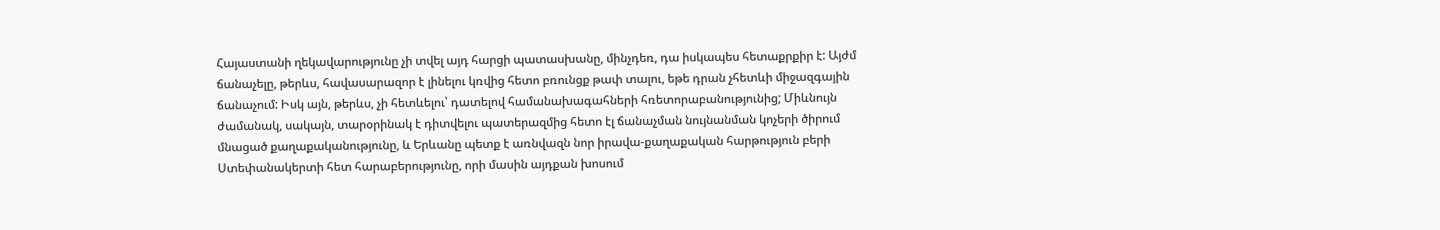Հայաստանի ղեկավարությունը չի տվել այդ հարցի պատասխանը, մինչդեռ, դա իսկապես հետաքրքիր է: Այժմ ճանաչելը, թերևս, հավասարազոր է լինելու կռվից հետո բռունցք թափ տալու, եթե դրան չհետևի միջազգային ճանաչում: Իսկ այն, թերևս, չի հետևելու՝ դատելով համանախագահների հռետորաբանությունից; Միևնույն ժամանակ, սակայն, տարօրինակ է դիտվելու պատերազմից հետո էլ ճանաչման նույնանման կոչերի ծիրում մնացած քաղաքականությունը, և Երևանը պետք է առնվազն նոր իրավա-քաղաքական հարթություն բերի Ստեփանակերտի հետ հարաբերությունը, որի մասին այդքան խոսում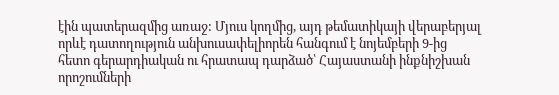էին պատերազմից առաջ: Մյուս կողմից, այդ թեմատիկայի վերաբերյալ որևէ դատողություն անխուսափելիորեն հանգում է նոյեմբերի 9-ից հետո գերարդիական ու հրատապ դարձած՝ Հայաստանի ինքնիշխան որոշումների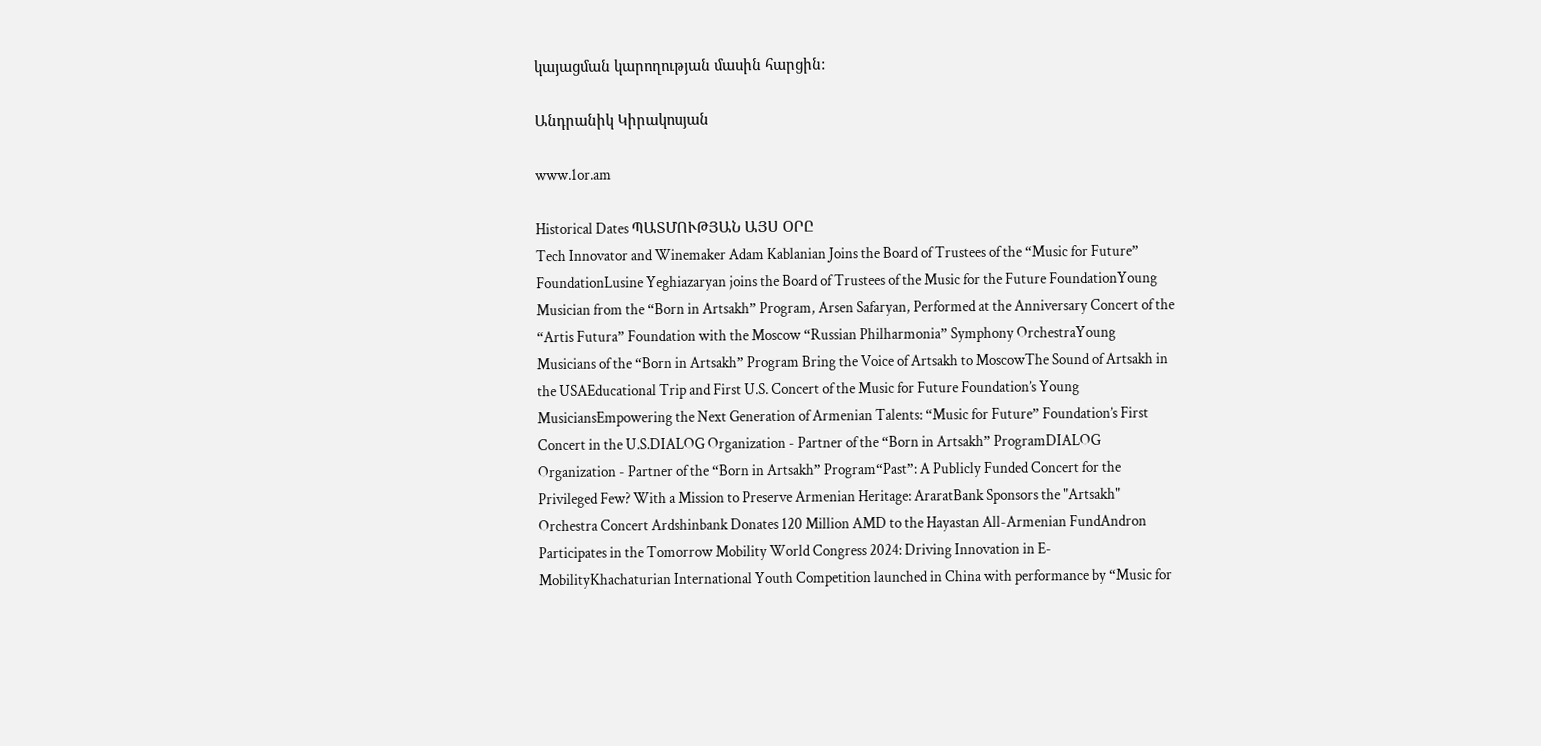կայացման կարողության մասին հարցին:

Անդրանիկ Կիրակոսյան

www.1or.am

Historical Dates ՊԱՏՄՈՒԹՅԱՆ ԱՅՍ ՕՐԸ
Tech Innovator and Winemaker Adam Kablanian Joins the Board of Trustees of the “Music for Future” FoundationLusine Yeghiazaryan joins the Board of Trustees of the Music for the Future FoundationYoung Musician from the “Born in Artsakh” Program, Arsen Safaryan, Performed at the Anniversary Concert of the “Artis Futura” Foundation with the Moscow “Russian Philharmonia” Symphony OrchestraYoung Musicians of the “Born in Artsakh” Program Bring the Voice of Artsakh to MoscowThe Sound of Artsakh in the USAEducational Trip and First U.S. Concert of the Music for Future Foundation’s Young MusiciansEmpowering the Next Generation of Armenian Talents: “Music for Future” Foundation’s First Concert in the U.S.DIALOG Organization - Partner of the “Born in Artsakh” ProgramDIALOG Organization - Partner of the “Born in Artsakh” Program“Past”: A Publicly Funded Concert for the Privileged Few? With a Mission to Preserve Armenian Heritage: AraratBank Sponsors the "Artsakh" Orchestra Concert Ardshinbank Donates 120 Million AMD to the Hayastan All-Armenian FundAndron Participates in the Tomorrow Mobility World Congress 2024: Driving Innovation in E-MobilityKhachaturian International Youth Competition launched in China with performance by “Music for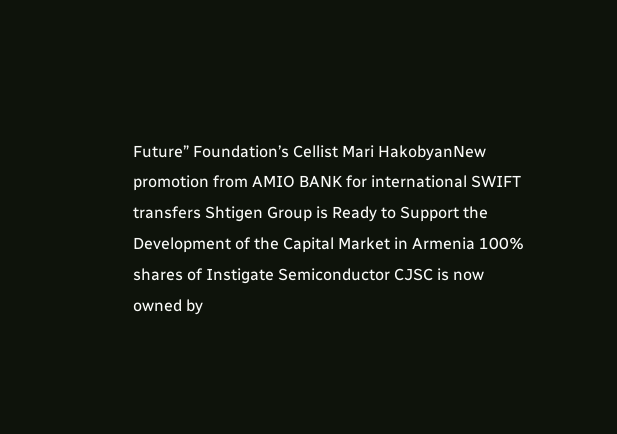Future” Foundation’s Cellist Mari HakobyanNew promotion from AMIO BANK for international SWIFT transfers Shtigen Group is Ready to Support the Development of the Capital Market in Armenia 100% shares of Instigate Semiconductor CJSC is now owned by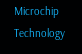Microchip Technology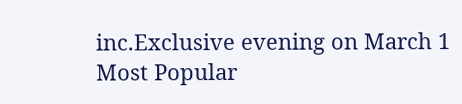inc.Exclusive evening on March 1
Most Popular